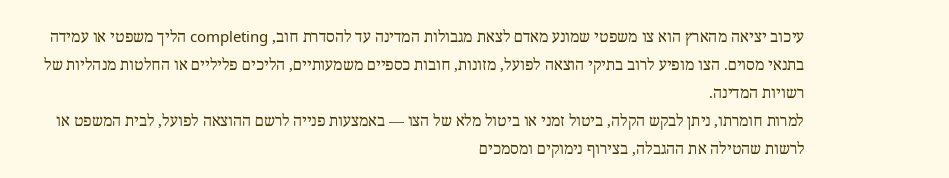עיכוב יציאה מהארץ הוא צו משפטי שמונע מאדם לצאת מגבולות המדינה עד להסדרת חוב, completing הליך משפטי או עמידה בתנאי מסוים. הצו מופיע לרוב בתיקי הוצאה לפועל, מזונות, חובות כספיים משמעותיים, הליכים פליליים או החלטות מנהליות של רשויות המדינה.
למרות חומרתו, ניתן לבקש הקלה, ביטול זמני או ביטול מלא של הצו — באמצעות פנייה לרשם ההוצאה לפועל, לבית המשפט או לרשות שהטילה את ההגבלה, בצירוף נימוקים ומסמכים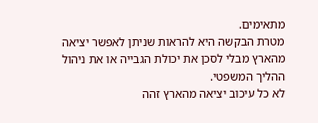מתאימים.
מטרת הבקשה היא להראות שניתן לאפשר יציאה מהארץ מבלי לסכן את יכולת הגבייה או את ניהול ההליך המשפטי.
לא כל עיכוב יציאה מהארץ זהה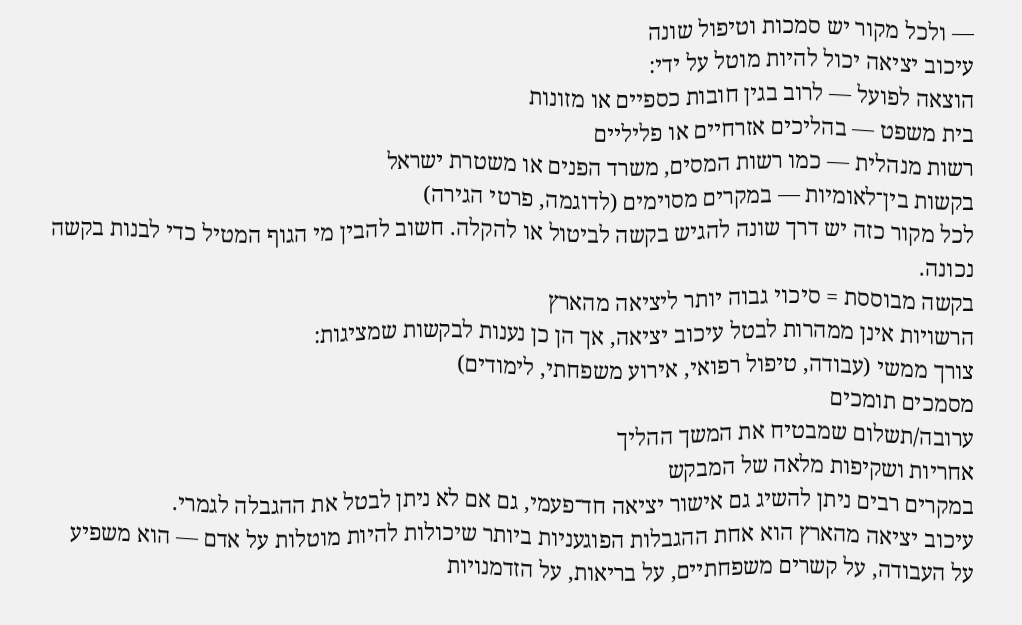— ולכל מקור יש סמכות וטיפול שונה
עיכוב יציאה יכול להיות מוטל על ידי:
הוצאה לפועל — לרוב בגין חובות כספיים או מזונות
בית משפט — בהליכים אזרחיים או פליליים
רשות מנהלית — כמו רשות המסים, משרד הפנים או משטרת ישראל
בקשות בין־לאומיות — במקרים מסוימים (לדוגמה, פרטי הגירה)
לכל מקור כזה יש דרך שונה להגיש בקשה לביטול או להקלה. חשוב להבין מי הגוף המטיל כדי לבנות בקשה נכונה.
בקשה מבוססת = סיכוי גבוה יותר ליציאה מהארץ
הרשויות אינן ממהרות לבטל עיכוב יציאה, אך הן כן נענות לבקשות שמציגות:
צורך ממשי (עבודה, טיפול רפואי, אירוע משפחתי, לימודים)
מסמכים תומכים
ערובה/תשלום שמבטיח את המשך ההליך
אחריות ושקיפות מלאה של המבקש
במקרים רבים ניתן להשיג גם אישור יציאה חד־פעמי, גם אם לא ניתן לבטל את ההגבלה לגמרי.
עיכוב יציאה מהארץ הוא אחת ההגבלות הפוגעניות ביותר שיכולות להיות מוטלות על אדם — הוא משפיע על העבודה, על קשרים משפחתיים, על בריאות, על הזדמנויות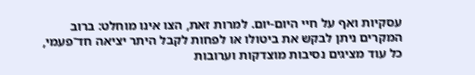עסקיות ואף על חיי היום-יום. למרות זאת, הצו אינו מוחלט: ברוב המקרים ניתן לבקש את ביטולו או לפחות לקבל היתר יציאה חד־פעמי, כל עוד מציגים נסיבות מוצדקות וערובות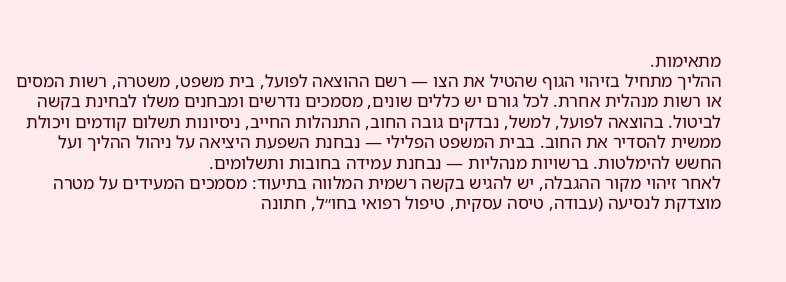מתאימות.
ההליך מתחיל בזיהוי הגוף שהטיל את הצו — רשם ההוצאה לפועל, בית משפט, משטרה, רשות המסים או רשות מנהלית אחרת. לכל גורם יש כללים שונים, מסמכים נדרשים ומבחנים משלו לבחינת בקשה לביטול. בהוצאה לפועל, למשל, נבדקים גובה החוב, התנהלות החייב, ניסיונות תשלום קודמים ויכולת ממשית להסדיר את החוב. בבית המשפט הפלילי — נבחנת השפעת היציאה על ניהול ההליך ועל החשש להימלטות. ברשויות מנהליות — נבחנת עמידה בחובות ותשלומים.
לאחר זיהוי מקור ההגבלה, יש להגיש בקשה רשמית המלווה בתיעוד: מסמכים המעידים על מטרה מוצדקת לנסיעה (עבודה, טיסה עסקית, טיפול רפואי בחו״ל, חתונה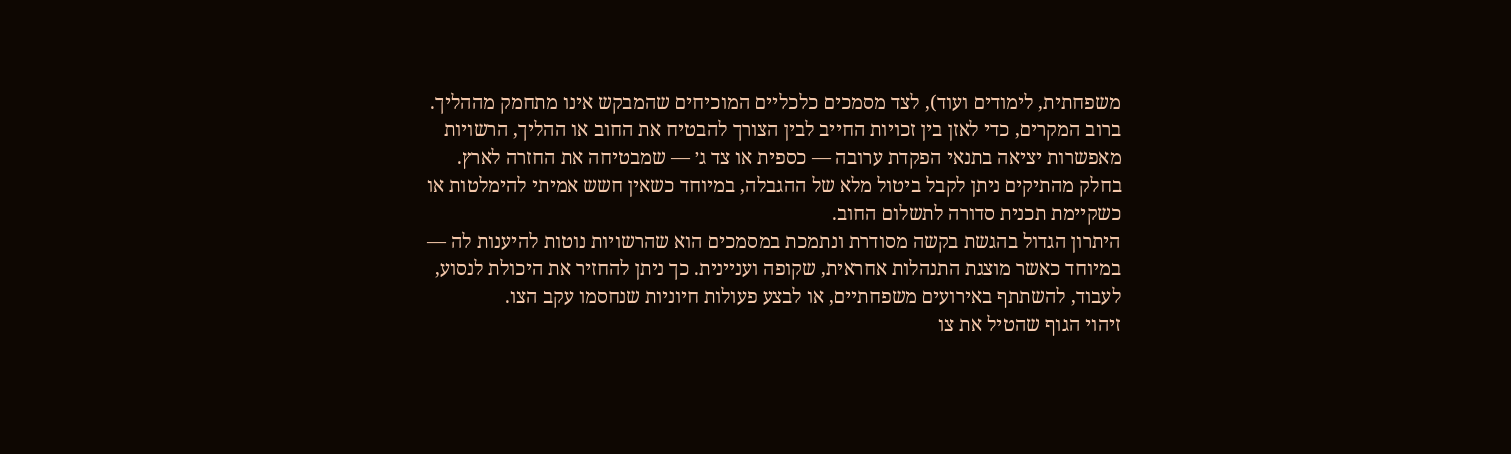משפחתית, לימודים ועוד), לצד מסמכים כלכליים המוכיחים שהמבקש אינו מתחמק מההליך.
ברוב המקרים, כדי לאזן בין זכויות החייב לבין הצורך להבטיח את החוב או ההליך, הרשויות מאפשרות יציאה בתנאי הפקדת ערובה — כספית או צד ג׳ — שמבטיחה את החזרה לארץ. בחלק מהתיקים ניתן לקבל ביטול מלא של ההגבלה, במיוחד כשאין חשש אמיתי להימלטות או כשקיימת תכנית סדורה לתשלום החוב.
היתרון הגדול בהגשת בקשה מסודרת ונתמכת במסמכים הוא שהרשויות נוטות להיענות לה — במיוחד כאשר מוצגת התנהלות אחראית, שקופה ועניינית. כך ניתן להחזיר את היכולת לנסוע, לעבוד, להשתתף באירועים משפחתיים, או לבצע פעולות חיוניות שנחסמו עקב הצו.
זיהוי הגוף שהטיל את צו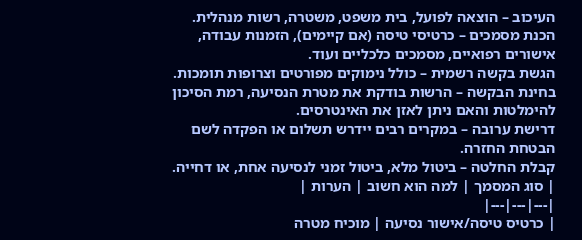העיכוב – הוצאה לפועל, בית משפט, משטרה, רשות מנהלית.
הכנת מסמכים – כרטיסי טיסה (אם קיימים), הזמנות עבודה, אישורים רפואיים, מסמכים כלכליים ועוד.
הגשת בקשה רשמית – כולל נימוקים מפורטים וצרופות תומכות.
בחינת הבקשה – הרשות בודקת את מטרת הנסיעה, רמת הסיכון להימלטות והאם ניתן לאזן את האינטרסים.
דרישת ערובה – במקרים רבים יידרש תשלום או הפקדה לשם הבטחת החזרה.
קבלת החלטה – ביטול מלא, ביטול זמני לנסיעה אחת, או דחייה.
| סוג המסמך | למה הוא חשוב | הערות |
|---|---|---|
| כרטיס טיסה/אישור נסיעה | מוכיח מטרה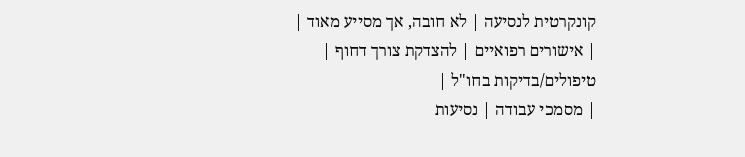קונקרטית לנסיעה | לא חובה, אך מסייע מאוד |
| אישורים רפואיים | להצדקת צורך דחוף | טיפולים/בדיקות בחו"ל |
| מסמכי עבודה | נסיעות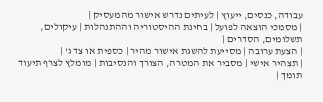עבודה, כנסים, ייעוץ | לעיתים נדרש אישור מהמעסיק |
| מסמכי הוצאה לפועל | בחינת ההיסטוריה וההתנהלות | עיקולים, תשלומים, הסדרים |
| הצעת ערובה | מסייעת להשגת אישור מהיר | כספית או צד ג' |
| תצהיר אישי | מסביר את המטרה, הצורך והנסיבות | מומלץ לצרף תיעוד תומך |